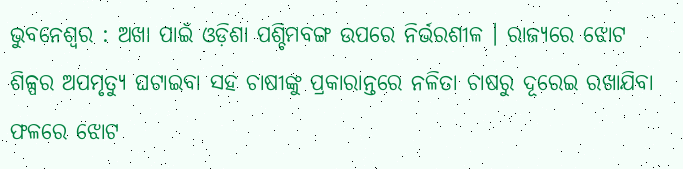ଭୁବନେଶ୍ୱର : ଅଖା ପାଇଁ ଓଡ଼ିଶା ପଶ୍ଚିମବଙ୍ଗ ଉପରେ ନିର୍ଭରଶୀଳ । ରାଜ୍ୟରେ ଝୋଟ ଶିଳ୍ପର ଅପମୃତ୍ୟୁ ଘଟାଇବା ସହ ଚାଷୀଙ୍କୁ ପ୍ରକାରାନ୍ତରେ ନଳିତା ଚାଷରୁ ଦୂରେଇ ରଖାଯିବା ଫଳରେ ଝୋଟ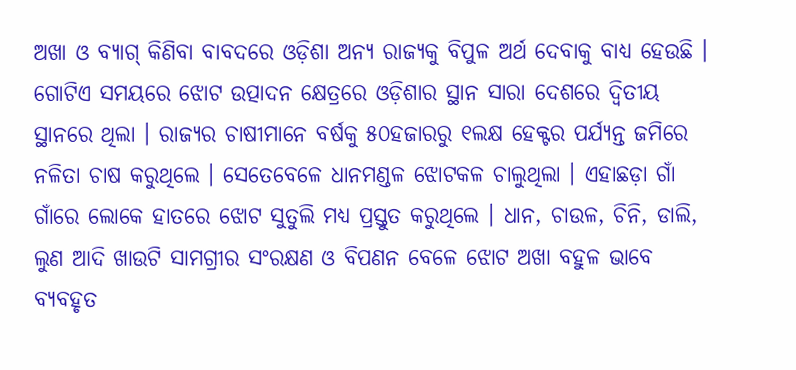ଅଖା ଓ ବ୍ୟାଗ୍ କିଣିବା ବାବଦରେ ଓଡ଼ିଶା ଅନ୍ୟ ରାଜ୍ୟକୁ ବିପୁଳ ଅର୍ଥ ଦେବାକୁ ବାଧ୍ୟ ହେଉଛି ।
ଗୋଟିଏ ସମୟରେ ଝୋଟ ଉତ୍ପାଦନ କ୍ଷେତ୍ରରେ ଓଡ଼ିଶାର ସ୍ଥାନ ସାରା ଦେଶରେ ଦ୍ୱିତୀୟ ସ୍ଥାନରେ ଥିଲା । ରାଜ୍ୟର ଚାଷୀମାନେ ବର୍ଷକୁ ୫୦ହଜାରରୁ ୧ଲକ୍ଷ ହେକ୍ଟର ପର୍ଯ୍ୟନ୍ତ ଜମିରେ ନଳିତା ଚାଷ କରୁଥିଲେ । ସେତେବେଳେ ଧାନମଣ୍ଡଳ ଝୋଟକଳ ଚାଲୁଥିଲା । ଏହାଛଡ଼ା ଗାଁ ଗାଁରେ ଲୋକେ ହାତରେ ଝୋଟ ସୁତୁଲି ମଧ୍ୟ ପ୍ରସ୍ତୁତ କରୁଥିଲେ । ଧାନ, ଚାଉଳ, ଚିନି, ଡାଲି, ଲୁଣ ଆଦି ଖାଉଟି ସାମଗ୍ରୀର ସଂରକ୍ଷଣ ଓ ବିପଣନ ବେଳେ ଝୋଟ ଅଖା ବହୁଳ ଭାବେ ବ୍ୟବହୃତ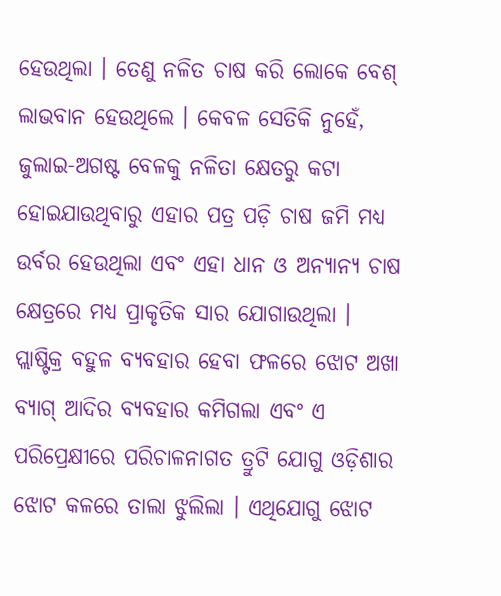ହେଉଥିଲା । ତେଣୁ ନଳିତ ଚାଷ କରି ଲୋକେ ବେଶ୍ ଲାଭବାନ ହେଉଥିଲେ । କେବଳ ସେତିକି ନୁହେଁ, ଜୁଲାଇ-ଅଗଷ୍ଟ ବେଳକୁ ନଳିତା କ୍ଷେତରୁ କଟା ହୋଇଯାଉଥିବାରୁ ଏହାର ପତ୍ର ପଡ଼ି ଚାଷ ଜମି ମଧ୍ୟ ଉର୍ବର ହେଉଥିଲା ଏବଂ ଏହା ଧାନ ଓ ଅନ୍ୟାନ୍ୟ ଚାଷ କ୍ଷେତ୍ରରେ ମଧ୍ୟ ପ୍ରାକୃତିକ ସାର ଯୋଗାଉଥିଲା ।
ପ୍ଲାଷ୍ଟିକ୍ର ବହୁଳ ବ୍ୟବହାର ହେବା ଫଳରେ ଝୋଟ ଅଖା ବ୍ୟାଗ୍ ଆଦିର ବ୍ୟବହାର କମିଗଲା ଏବଂ ଏ ପରିପ୍ରେକ୍ଷୀରେ ପରିଚାଳନାଗତ ତ୍ରୁଟି ଯୋଗୁ ଓଡ଼ିଶାର ଝୋଟ କଳରେ ତାଲା ଝୁଲିଲା । ଏଥିଯୋଗୁ ଝୋଟ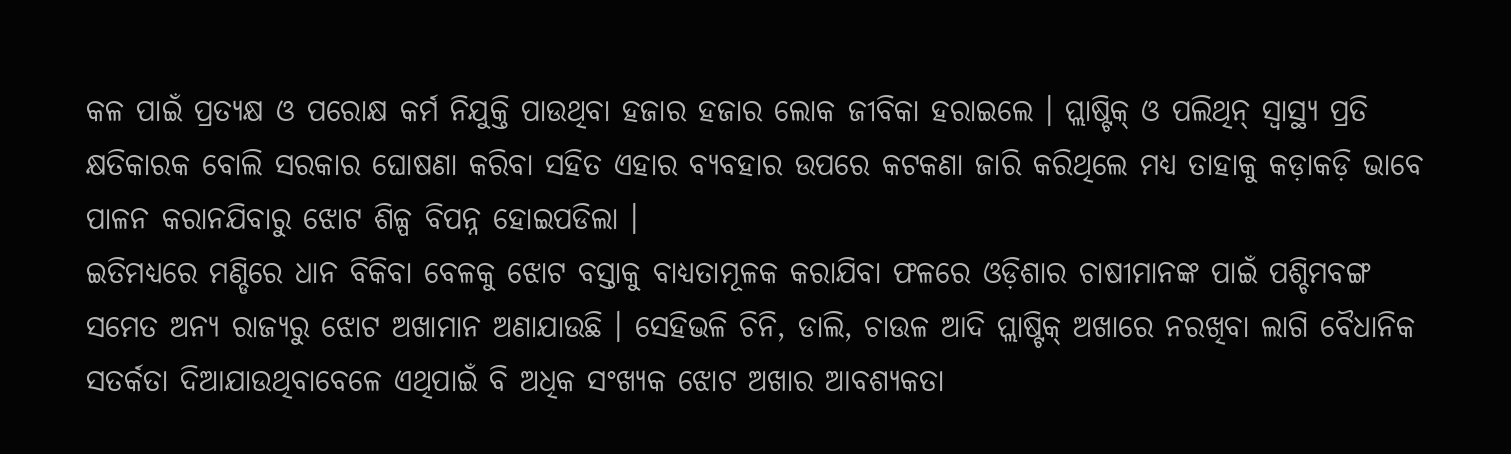କଳ ପାଇଁ ପ୍ରତ୍ୟକ୍ଷ ଓ ପରୋକ୍ଷ କର୍ମ ନିଯୁକ୍ତି ପାଉଥିବା ହଜାର ହଜାର ଲୋକ ଜୀବିକା ହରାଇଲେ । ପ୍ଲାଷ୍ଟିକ୍ ଓ ପଲିଥିନ୍ ସ୍ୱାସ୍ଥ୍ୟ ପ୍ରତି କ୍ଷତିକାରକ ବୋଲି ସରକାର ଘୋଷଣା କରିବା ସହିତ ଏହାର ବ୍ୟବହାର ଉପରେ କଟକଣା ଜାରି କରିଥିଲେ ମଧ୍ୟ ତାହାକୁ କଡ଼ାକଡ଼ି ଭାବେ ପାଳନ କରାନଯିବାରୁ ଝୋଟ ଶିଳ୍ପ ବିପନ୍ନ ହୋଇପଡିଲା ।
ଇତିମଧ୍ୟରେ ମଣ୍ଡିରେ ଧାନ ବିକିବା ବେଳକୁ ଝୋଟ ବସ୍ତାକୁ ବାଧ୍ୟତାମୂଳକ କରାଯିବା ଫଳରେ ଓଡ଼ିଶାର ଚାଷୀମାନଙ୍କ ପାଇଁ ପଶ୍ଚିମବଙ୍ଗ ସମେତ ଅନ୍ୟ ରାଜ୍ୟରୁ ଝୋଟ ଅଖାମାନ ଅଣାଯାଉଛି । ସେହିଭଳି ଚିନି, ଡାଲି, ଚାଉଳ ଆଦି ପ୍ଲାଷ୍ଟିକ୍ ଅଖାରେ ନରଖିବା ଲାଗି ବୈଧାନିକ ସତର୍କତା ଦିଆଯାଉଥିବାବେଳେ ଏଥିପାଇଁ ବି ଅଧିକ ସଂଖ୍ୟକ ଝୋଟ ଅଖାର ଆବଶ୍ୟକତା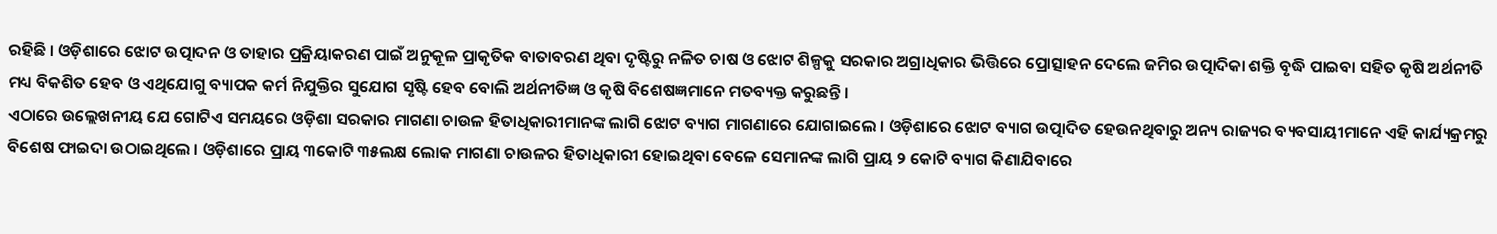ରହିଛି । ଓଡ଼ିଶାରେ ଝୋଟ ଉତ୍ପାଦନ ଓ ତାହାର ପ୍ରକ୍ରିୟାକରଣ ପାଇଁ ଅନୁକୂଳ ପ୍ରାକୃତିକ ବାତାବରଣ ଥିବା ଦୃଷ୍ଟିରୁ ନଳିତ ଚାଷ ଓ ଝୋଟ ଶିଳ୍ପକୁ ସରକାର ଅଗ୍ରାଧିକାର ଭିତ୍ତିରେ ପ୍ରୋତ୍ସାହନ ଦେଲେ ଜମିର ଉତ୍ପାଦିକା ଶକ୍ତି ବୃଦ୍ଧି ପାଇବା ସହିତ କୃଷି ଅର୍ଥନୀତି ମଧ୍ୟ ବିକଶିତ ହେବ ଓ ଏଥିଯୋଗୁ ବ୍ୟାପକ କର୍ମ ନିଯୁକ୍ତିର ସୁଯୋଗ ସୃଷ୍ଟି ହେବ ବୋଲି ଅର୍ଥନୀତିଜ୍ଞ ଓ କୃଷି ବିଶେଷଜ୍ଞମାନେ ମତବ୍ୟକ୍ତ କରୁଛନ୍ତି ।
ଏଠାରେ ଉଲ୍ଲେଖନୀୟ ଯେ ଗୋଟିଏ ସମୟରେ ଓଡ଼ିଶା ସରକାର ମାଗଣା ଚାଉଳ ହିତାଧିକାରୀମାନଙ୍କ ଲାଗି ଝୋଟ ବ୍ୟାଗ ମାଗଣାରେ ଯୋଗାଇଲେ । ଓଡ଼ିଶାରେ ଝୋଟ ବ୍ୟାଗ ଉତ୍ପାଦିତ ହେଉନଥିବାରୁ ଅନ୍ୟ ରାଜ୍ୟର ବ୍ୟବସାୟୀମାନେ ଏହି କାର୍ଯ୍ୟକ୍ରମରୁ ବିଶେଷ ଫାଇଦା ଉଠାଇଥିଲେ । ଓଡ଼ିଶାରେ ପ୍ରାୟ ୩କୋଟି ୩୫ଲକ୍ଷ ଲୋକ ମାଗଣା ଚାଉଳର ହିତାଧିକାରୀ ହୋଇଥିବା ବେଳେ ସେମାନଙ୍କ ଲାଗି ପ୍ରାୟ ୨ କୋଟି ବ୍ୟାଗ କିଣାଯିବାରେ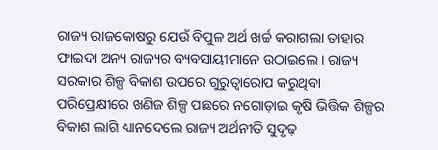ରାଜ୍ୟ ରାଜକୋଷରୁ ଯେଉଁ ବିପୁଳ ଅର୍ଥ ଖର୍ଚ୍ଚ କରାଗଲା ତାହାର ଫାଇଦା ଅନ୍ୟ ରାଜ୍ୟର ବ୍ୟବସାୟୀମାନେ ଉଠାଇଲେ । ରାଜ୍ୟ ସରକାର ଶିଳ୍ପ ବିକାଶ ଉପରେ ଗୁରୁତ୍ୱାରୋପ କରୁଥିବା ପରିପ୍ରେକ୍ଷୀରେ ଖଣିଜ ଶିଳ୍ପ ପଛରେ ନଗୋଡ଼ାଇ କୃଷି ଭିତ୍ତିକ ଶିଳ୍ପର ବିକାଶ ଲାଗି ଧ୍ୟାନଦେଲେ ରାଜ୍ୟ ଅର୍ଥନୀତି ସୁଦୃଢ଼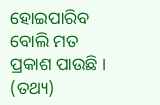ହୋଇପାରିବ ବୋଲି ମତ ପ୍ରକାଶ ପାଉଛି । (ତଥ୍ୟ)